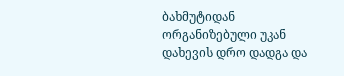ბახმუტიდან ორგანიზებული უკან დახევის დრო დადგა და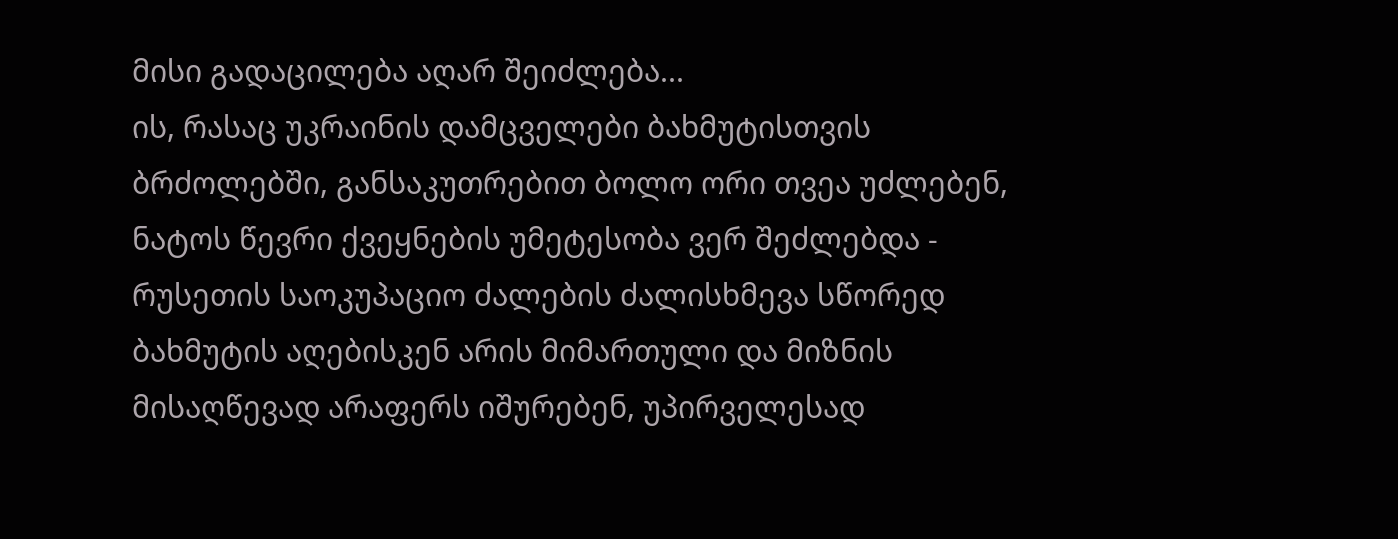მისი გადაცილება აღარ შეიძლება...
ის, რასაც უკრაინის დამცველები ბახმუტისთვის ბრძოლებში, განსაკუთრებით ბოლო ორი თვეა უძლებენ, ნატოს წევრი ქვეყნების უმეტესობა ვერ შეძლებდა - რუსეთის საოკუპაციო ძალების ძალისხმევა სწორედ ბახმუტის აღებისკენ არის მიმართული და მიზნის მისაღწევად არაფერს იშურებენ, უპირველესად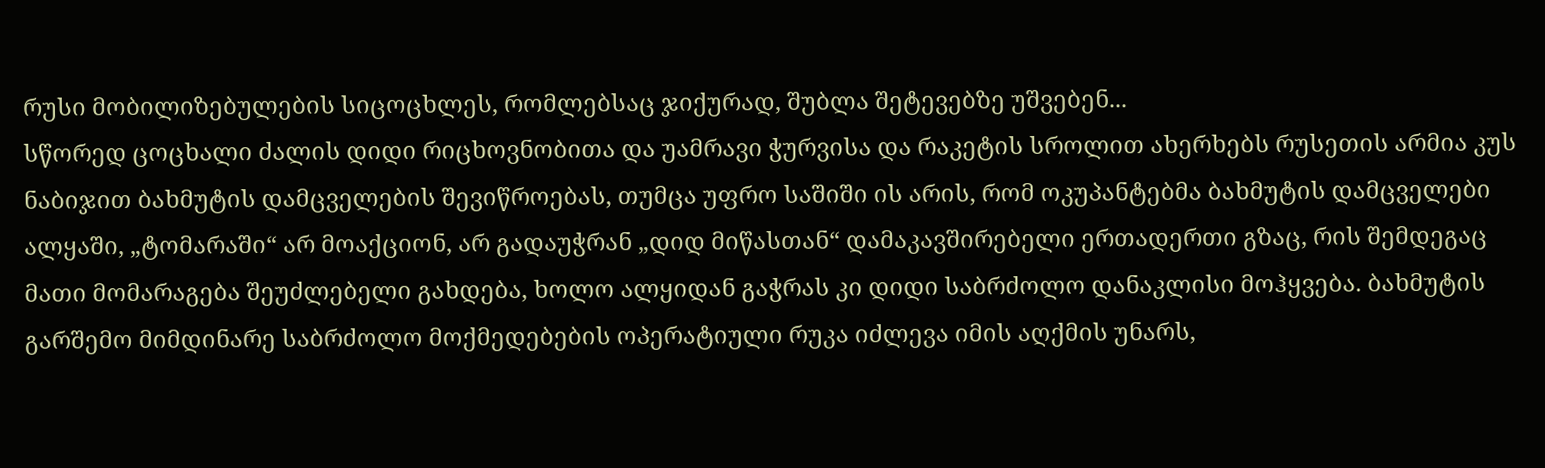რუსი მობილიზებულების სიცოცხლეს, რომლებსაც ჯიქურად, შუბლა შეტევებზე უშვებენ...
სწორედ ცოცხალი ძალის დიდი რიცხოვნობითა და უამრავი ჭურვისა და რაკეტის სროლით ახერხებს რუსეთის არმია კუს ნაბიჯით ბახმუტის დამცველების შევიწროებას, თუმცა უფრო საშიში ის არის, რომ ოკუპანტებმა ბახმუტის დამცველები ალყაში, „ტომარაში“ არ მოაქციონ, არ გადაუჭრან „დიდ მიწასთან“ დამაკავშირებელი ერთადერთი გზაც, რის შემდეგაც მათი მომარაგება შეუძლებელი გახდება, ხოლო ალყიდან გაჭრას კი დიდი საბრძოლო დანაკლისი მოჰყვება. ბახმუტის გარშემო მიმდინარე საბრძოლო მოქმედებების ოპერატიული რუკა იძლევა იმის აღქმის უნარს,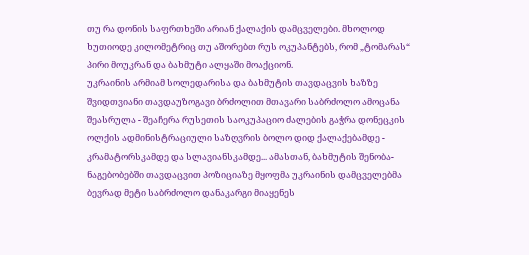თუ რა დონის საფრთხეში არიან ქალაქის დამცველები. მხოლოდ ხუთიოდე კილომეტრიც თუ აშორებთ რუს ოკუპანტებს, რომ „ტომარას“ პირი მოუკრან და ბახმუტი ალყაში მოაქციონ.
უკრაინის არმიამ სოლედარისა და ბახმუტის თავდაცვის ხაზზე შვიდთვიანი თავდაუზოგავი ბრძოლით მთავარი საბრძოლო ამოცანა შეასრულა - შეაჩერა რუსეთის საოკუპაციო ძალების გაჭრა დონეცკის ოლქის ადმინისტრაციული საზღვრის ბოლო დიდ ქალაქებამდე - კრამატორსკამდე და სლავიანსკამდე... ამასთან, ბახმუტის შენობა-ნაგებობებში თავდაცვით პოზიციაზე მყოფმა უკრაინის დამცველებმა ბევრად მეტი საბრძოლო დანაკარგი მიაყენეს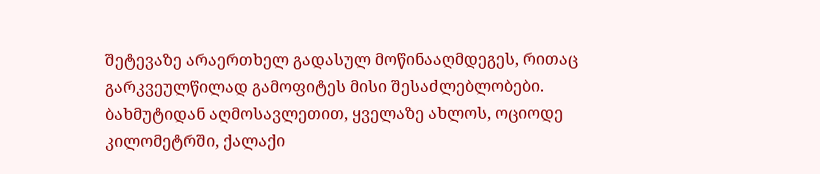შეტევაზე არაერთხელ გადასულ მოწინააღმდეგეს, რითაც გარკვეულწილად გამოფიტეს მისი შესაძლებლობები.
ბახმუტიდან აღმოსავლეთით, ყველაზე ახლოს, ოციოდე კილომეტრში, ქალაქი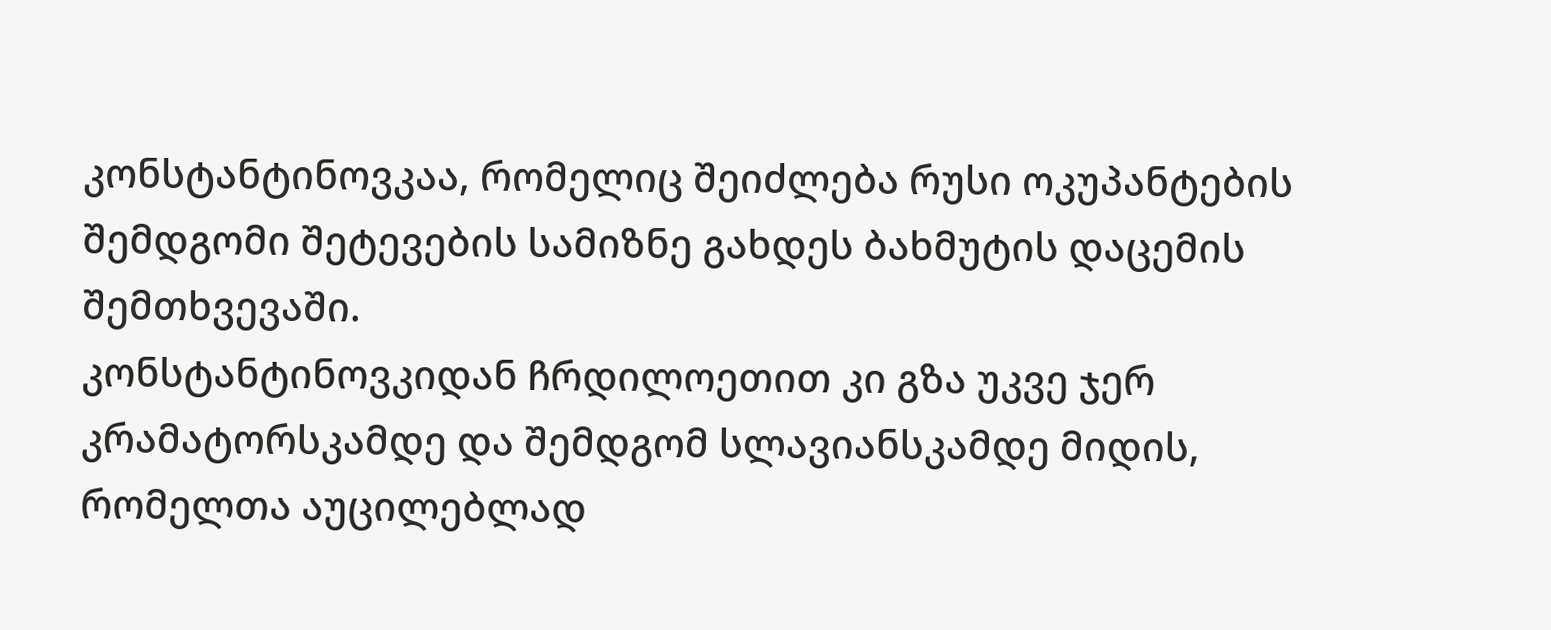კონსტანტინოვკაა, რომელიც შეიძლება რუსი ოკუპანტების შემდგომი შეტევების სამიზნე გახდეს ბახმუტის დაცემის შემთხვევაში.
კონსტანტინოვკიდან ჩრდილოეთით კი გზა უკვე ჯერ კრამატორსკამდე და შემდგომ სლავიანსკამდე მიდის, რომელთა აუცილებლად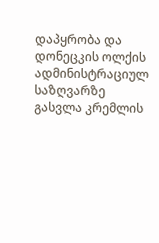დაპყრობა და დონეცკის ოლქის ადმინისტრაციულ საზღვარზე გასვლა კრემლის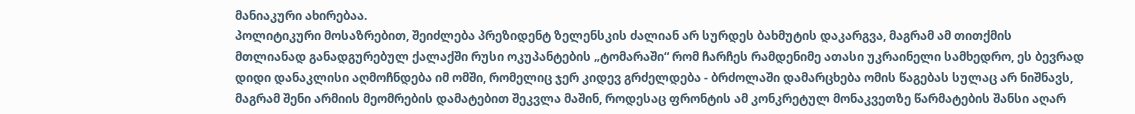მანიაკური ახირებაა.
პოლიტიკური მოსაზრებით, შეიძლება პრეზიდენტ ზელენსკის ძალიან არ სურდეს ბახმუტის დაკარგვა, მაგრამ ამ თითქმის მთლიანად განადგურებულ ქალაქში რუსი ოკუპანტების „ტომარაში“ რომ ჩარჩეს რამდენიმე ათასი უკრაინელი სამხედრო, ეს ბევრად დიდი დანაკლისი აღმოჩნდება იმ ომში, რომელიც ჯერ კიდევ გრძელდება - ბრძოლაში დამარცხება ომის წაგებას სულაც არ ნიშნავს, მაგრამ შენი არმიის მეომრების დამატებით შეკვლა მაშინ, როდესაც ფრონტის ამ კონკრეტულ მონაკვეთზე წარმატების შანსი აღარ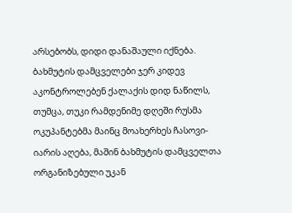არსებობს, დიდი დანაშაული იქნება.
ბახმუტის დამცველები ჯერ კიდევ აკონტროლებენ ქალაქის დიდ ნაწილს, თუმცა, თუკი რამდენიმე დღეში რუსმა ოკუპანტებმა მაინც მოახერხეს ჩასოვი-იარის აღება, მაშინ ბახმუტის დამცველთა ორგანიზებული უკან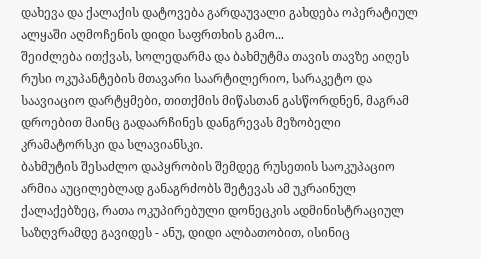დახევა და ქალაქის დატოვება გარდაუვალი გახდება ოპერატიულ ალყაში აღმოჩენის დიდი საფრთხის გამო...
შეიძლება ითქვას, სოლედარმა და ბახმუტმა თავის თავზე აიღეს რუსი ოკუპანტების მთავარი საარტილერიო, სარაკეტო და საავიაციო დარტყმები, თითქმის მიწასთან გასწორდნენ, მაგრამ დროებით მაინც გადაარჩინეს დანგრევას მეზობელი კრამატორსკი და სლავიანსკი.
ბახმუტის შესაძლო დაპყრობის შემდეგ რუსეთის საოკუპაციო არმია აუცილებლად განაგრძობს შეტევას ამ უკრაინულ ქალაქებზეც, რათა ოკუპირებული დონეცკის ადმინისტრაციულ საზღვრამდე გავიდეს - ანუ, დიდი ალბათობით, ისინიც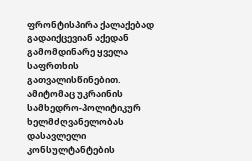ფრონტისპირა ქალაქებად გადაიქცევიან აქედან გამომდინარე ყველა საფრთხის გათვალისწინებით.
ამიტომაც უკრაინის სამხედრო-პოლიტიკურ ხელმძღვანელობას დასავლელი კონსულტანტების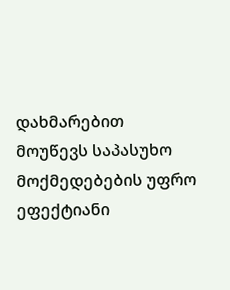დახმარებით მოუწევს საპასუხო მოქმედებების უფრო ეფექტიანი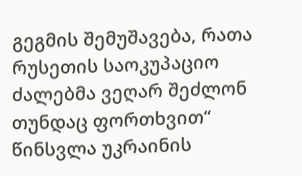გეგმის შემუშავება, რათა რუსეთის საოკუპაციო ძალებმა ვეღარ შეძლონ თუნდაც ფორთხვით“ წინსვლა უკრაინის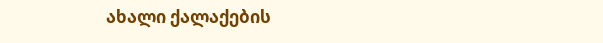ახალი ქალაქების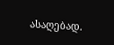ასაღებად.